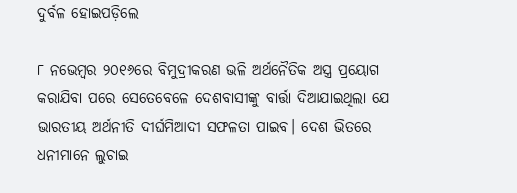ଦୁର୍ବଳ ହୋଇପଡ଼ିଲେ

୮ ନଭେମ୍ବର ୨୦୧୬ରେ ବିମୁଦ୍ରୀକରଣ ଭଳି ଅର୍ଥନୈତିକ ଅସ୍ତ୍ର ପ୍ରୟୋଗ କରାଯିବା ପରେ ସେତେବେଳେ ଦେଶବାସୀଙ୍କୁ ବାର୍ତ୍ତା ଦିଆଯାଇଥିଲା ଯେ ଭାରତୀୟ ଅର୍ଥନୀତି ଦୀର୍ଘମିଆଦୀ ସଫଳତା ପାଇବ। ଦେଶ ଭିତରେ ଧନୀମାନେ ଲୁଚାଇ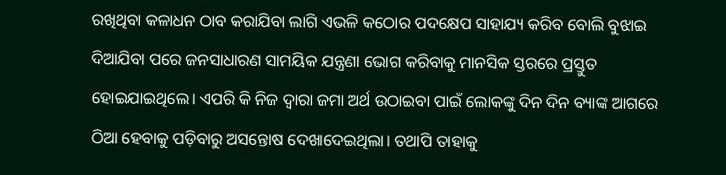ରଖିଥିବା କଳାଧନ ଠାବ କରାଯିବା ଲାଗି ଏଭଳି କଠୋର ପଦକ୍ଷେପ ସାହାଯ୍ୟ କରିବ ବୋଲି ବୁଝାଇ ଦିଆଯିବା ପରେ ଜନସାଧାରଣ ସାମୟିକ ଯନ୍ତ୍ରଣା ଭୋଗ କରିବାକୁ ମାନସିକ ସ୍ତରରେ ପ୍ରସ୍ତୁତ ହୋଇଯାଇଥିଲେ। ଏପରି କି ନିଜ ଦ୍ୱାରା ଜମା ଅର୍ଥ ଉଠାଇବା ପାଇଁ ଲୋକଙ୍କୁ ଦିନ ଦିନ ବ୍ୟାଙ୍କ ଆଗରେ ଠିଆ ହେବାକୁ ପଡ଼ିବାରୁ ଅସନ୍ତୋଷ ଦେଖାଦେଇଥିଲା। ତଥାପି ତାହାକୁ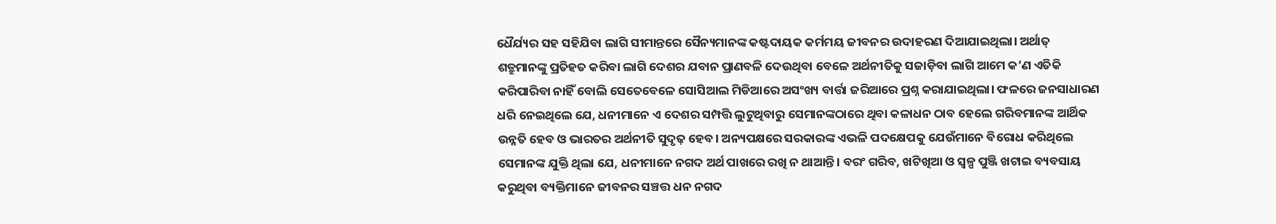ଧୈର୍ଯ୍ୟର ସହ ସହିଯିବା ଲାଗି ସୀମାନ୍ତରେ ସୈନ୍ୟମାନଙ୍କ କଷ୍ଟଦାୟକ କର୍ମମୟ ଜୀବନର ଉଦାହରଣ ଦିଆଯାଇଥିଲା। ଅର୍ଥାତ୍‌ ଶତ୍ରୁମାନଙ୍କୁ ପ୍ରତିହତ କରିବା ଲାଗି ଦେଶର ଯବାନ ପ୍ରାଣବଳି ଦେଉଥିବା ବେଳେ ଅର୍ଥନୀତିକୁ ସଜାଡ଼ିବା ଲାଗି ଆମେ କ’ଣ ଏତିକି କରିପାରିବା ନାହିଁ ବୋଲି ସେତେବେଳେ ସୋସିଆଲ ମିଡିଆରେ ଅସଂଖ୍ୟ ବାର୍ତ୍ତା ଜରିଆରେ ପ୍ରଶ୍ନ କରାଯାଇଥିଲା। ଫଳରେ ଜନସାଧାରଣ ଧରି ନେଇଥିଲେ ଯେ, ଧନୀମାନେ ଏ ଦେଶର ସମ୍ପତ୍ତି ଲୁଟୁଥିବାରୁ ସେମାନଙ୍କଠାରେ ଥିବା କଳାଧନ ଠାବ ହେଲେ ଗରିବମାନଙ୍କ ଆର୍ଥିକ ଉନ୍ନତି ହେବ ଓ ଭାରତର ଅର୍ଥନୀତି ସୁଦୃଢ଼ ହେବ। ଅନ୍ୟପକ୍ଷରେ ସରକାରଙ୍କ ଏଭଳି ପଦକ୍ଷେପକୁ ଯେଉଁମାନେ ବିରୋଧ କରିଥିଲେ ସେମାନଙ୍କ ଯୁକ୍ତି ଥିଲା ଯେ, ଧନୀମାନେ ନଗଦ ଅର୍ଥ ପାଖରେ ରଖି ନ ଥାଆନ୍ତି। ବରଂ ଗରିବ, ଖଟିଖିଆ ଓ ସ୍ବଳ୍ପ ପୁଞ୍ଜି ଖଟାଇ ବ୍ୟବସାୟ କରୁଥିବା ବ୍ୟକ୍ତିମାନେ ଜୀବନର ସଞ୍ଚତ୍ତ ଧନ ନଗଦ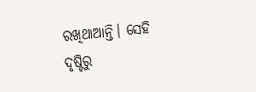ରଖିଥାଆନ୍ତି। ସେହି ଦୃଷ୍ଟିରୁ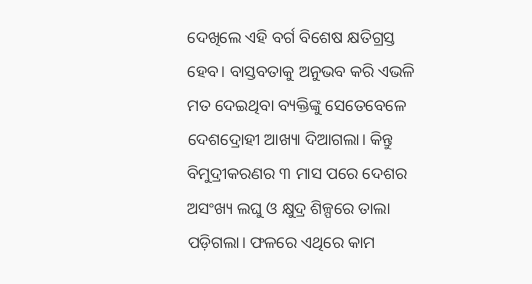ଦେଖିଲେ ଏହି ବର୍ଗ ବିଶେଷ କ୍ଷତିଗ୍ରସ୍ତ ହେବ। ବାସ୍ତବତାକୁ ଅନୁଭବ କରି ଏଭଳି ମତ ଦେଇଥିବା ବ୍ୟକ୍ତିଙ୍କୁ ସେତେବେଳେ ଦେଶଦ୍ରୋହୀ ଆଖ୍ୟା ଦିଆଗଲା। କିନ୍ତୁ ବିମୁଦ୍ରୀକରଣର ୩ ମାସ ପରେ ଦେଶର ଅସଂଖ୍ୟ ଲଘୁ ଓ କ୍ଷୁଦ୍ର ଶିଳ୍ପରେ ତାଲା ପଡ଼ିଗଲା। ଫଳରେ ଏଥିରେ କାମ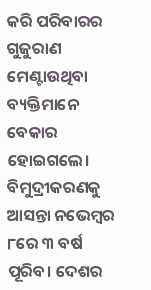କରି ପରିବାରର ଗୁଜୁରାଣ ମେଣ୍ଟାଉଥିବା ବ୍ୟକ୍ତିମାନେ ବେକାର ହୋଇଗଲେ।
ବିମୁଦ୍ରୀକରଣକୁ ଆସନ୍ତା ନଭେମ୍ବର ୮ରେ ୩ ବର୍ଷ ପୂରିବ। ଦେଶର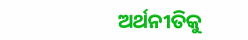ଅର୍ଥନୀତିକୁ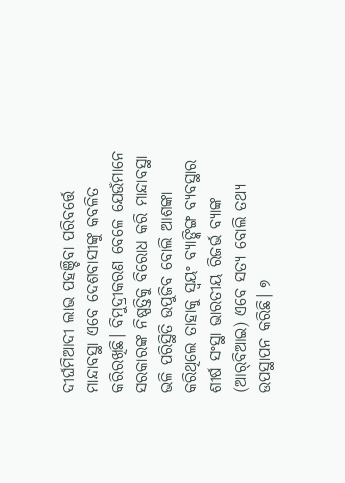ଦୀର୍ଘମିଆଦୀ ଲାଭ ପହଞ୍ଚିବା ପରିବର୍ତ୍ତେ ମାନ୍ଦାବସ୍ଥା ଏବେ ଦେଶବାସୀଙ୍କୁ କବଳିତ କରିରଖିଛି। ବିମୁଦ୍ରୀକରଣ ବେଳେ ଯେଉଁମାନେ ସରକାରଙ୍କ ନିଷ୍ପତ୍ତିକୁ ବିରୋଧ କରି ମାନ୍ଦାବସ୍ଥା ଭଳି ପରିସ୍ଥିତି ଉପୁଜିବ ବୋଲି ଆଶଙ୍କା କରିଥିଲେ ତାହାକୁ ସ୍ବୟଂ ବ୍ୟାଙ୍କିଙ୍ଗ ବ୍ୟବସ୍ଥାର ଶୀର୍ଷ ସଂସ୍ଥା ଭାରତୀୟ ରିଜର୍ଭ ବ୍ୟାଙ୍କ (ଆର୍‌ବିଆଇ) ଏବେ ସତ୍ୟ ବୋଲି ତଥ୍ୟ ଉପସ୍ଥାପନ କରିଛି। ୭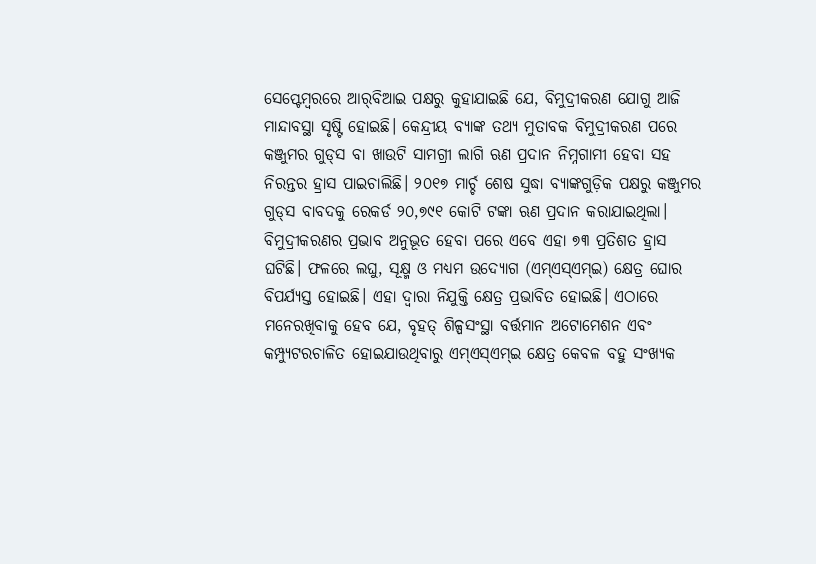ସେପ୍ଟେମ୍ବରରେ ଆର୍‌ବିଆଇ ପକ୍ଷରୁ କୁହାଯାଇଛି ଯେ, ବିମୁଦ୍ରୀକରଣ ଯୋଗୁ ଆଜି ମାନ୍ଦାବସ୍ଥା ସୃଷ୍ଟି ହୋଇଛି। କେନ୍ଦ୍ରୀୟ ବ୍ୟାଙ୍କ ତଥ୍ୟ ମୁତାବକ ବିମୁଦ୍ରୀକରଣ ପରେ କଞ୍ଜୁମର ଗୁଡ୍‌ସ ବା ଖାଉଟି ସାମଗ୍ରୀ ଲାଗି ଋଣ ପ୍ରଦାନ ନିମ୍ନଗାମୀ ହେବା ସହ ନିରନ୍ତର ହ୍ରାସ ପାଇଚାଲିଛି। ୨୦୧୭ ମାର୍ଚ୍ଚ ଶେଷ ସୁଦ୍ଧା ବ୍ୟାଙ୍କଗୁଡ଼ିକ ପକ୍ଷରୁ କଞ୍ଜୁମର ଗୁଡ୍‌ସ ବାବଦକୁ ରେକର୍ଡ ୨୦,୭୯୧ କୋଟି ଟଙ୍କା ଋଣ ପ୍ରଦାନ କରାଯାଇଥିଲା। ବିମୁଦ୍ରୀକରଣର ପ୍ରଭାବ ଅନୁଭୂତ ହେବା ପରେ ଏବେ ଏହା ୭୩ ପ୍ରତିଶତ ହ୍ରାସ ଘଟିଛି। ଫଳରେ ଲଘୁ, ସୂକ୍ଷ୍ମ ଓ ମଧ୍ୟମ ଉଦ୍ୟୋଗ (ଏମ୍‌ଏସ୍‌ଏମ୍‌ଇ) କ୍ଷେତ୍ର ଘୋର ବିପର୍ଯ୍ୟସ୍ତ ହୋଇଛି। ଏହା ଦ୍ୱାରା ନିଯୁକ୍ତି କ୍ଷେତ୍ର ପ୍ରଭାବିତ ହୋଇଛି। ଏଠାରେ ମନେରଖିବାକୁ ହେବ ଯେ, ବୃହତ୍‌ ଶିଳ୍ପସଂସ୍ଥା ବର୍ତ୍ତମାନ ଅଟୋମେଶନ ଏବଂ କମ୍ପ୍ୟୁଟରଚାଳିତ ହୋଇଯାଉଥିବାରୁ ଏମ୍‌ଏସ୍‌ଏମ୍‌ଇ କ୍ଷେତ୍ର କେବଳ ବହୁ ସଂଖ୍ୟକ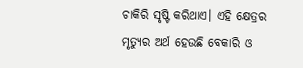ଚାକିରି ସୃଷ୍ଟି କରିଥାଏ। ଏହି କ୍ଷେତ୍ରର ମୃତ୍ୟୁର ଅର୍ଥ ହେଉଛି ବେକାରି ଓ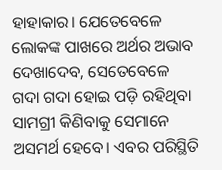ହାହାକାର। ଯେତେବେଳେ ଲୋକଙ୍କ ପାଖରେ ଅର୍ଥର ଅଭାବ ଦେଖାଦେବ, ସେତେବେଳେ ଗଦା ଗଦା ହୋଇ ପଡ଼ି ରହିଥିବା ସାମଗ୍ରୀ କିଣିବାକୁ ସେମାନେ ଅସମର୍ଥ ହେବେ। ଏବର ପରିସ୍ଥିତି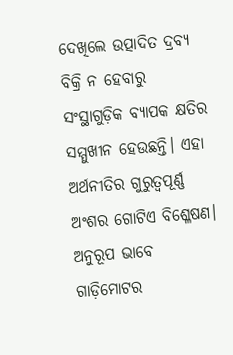ଦେଖିଲେ ଉତ୍ପାଦିତ ଦ୍ରବ୍ୟ ବିକ୍ରି ନ ହେବାରୁ ସଂସ୍ଥାଗୁଡ଼ିକ ବ୍ୟାପକ କ୍ଷତିର ସମ୍ମୁଖୀନ ହେଉଛନ୍ତି। ଏହା ଅର୍ଥନୀତିର ଗୁରୁତ୍ୱପୂର୍ଣ୍ଣ ଅଂଶର ଗୋଟିଏ ବିଶ୍ଳେଷଣ। ଅନୁରୂପ ଭାବେ ଗାଡ଼ିମୋଟର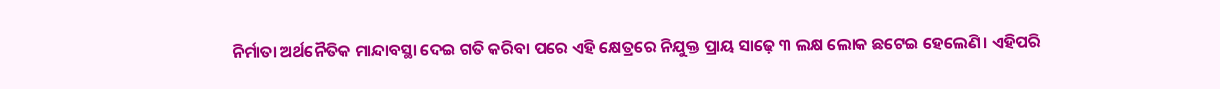ନିର୍ମାତା ଅର୍ଥନୈତିକ ମାନ୍ଦାବସ୍ଥା ଦେଇ ଗତି କରିବା ପରେ ଏହି କ୍ଷେତ୍ରରେ ନିଯୁକ୍ତ ପ୍ରାୟ ସାଢ଼େ ୩ ଲକ୍ଷ ଲୋକ ଛଟେଇ ହେଲେଣି। ଏହିପରି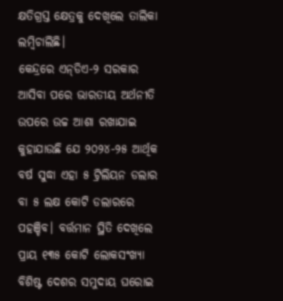କ୍ଷତିଗ୍ରସ୍ତ କ୍ଷେତ୍ରକୁ ଦେଖିଲେ ତାଲିକା ଲମ୍ବିଚାଲିଛି।
କେନ୍ଦ୍ରରେ ଏନ୍‌ଡିଏ-୨ ସରକାର ଆସିବା ପରେ ଭାରତୀୟ ଅର୍ଥନୀତି ଉପରେ ଉଚ୍ଚ ଆଶା ରଖାଯାଇ କୁହାଯାଉଛି ଯେ ୨୦୨୪-୨୫ ଆର୍ଥିକ ବର୍ଷ ସୁଦ୍ଧା ଏହା ୫ ଟ୍ରିଲିୟନ ଡଲାର ବା ୫ ଲକ୍ଷ କୋଟି ଡଲାରରେ ପହଞ୍ଚିବ। ବର୍ତ୍ତମାନ ସ୍ଥିତି ଦେଖିଲେ ପ୍ରାୟ ୧୩୫ କୋଟି ଲୋକସଂଖ୍ୟା ବିଶିଷ୍ଟ ଦେଶର ସମୁଦାୟ ଘରୋଇ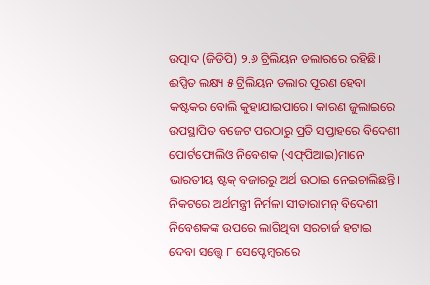ଉତ୍ପାଦ (ଜିଡିପି) ୨.୬ ଟ୍ରିଲିୟନ ଡଲାରରେ ରହିଛି। ଈପ୍ସିତ ଲକ୍ଷ୍ୟ ୫ ଟ୍ରିଲିୟନ ଡଲାର ପୂରଣ ହେବା କଷ୍ଟକର ବୋଲି କୁହାଯାଇପାରେ। କାରଣ ଜୁଲାଇରେ ଉପସ୍ଥାପିତ ବଜେଟ ପରଠାରୁ ପ୍ରତି ସପ୍ତାହରେ ବିଦେଶୀ ପୋର୍ଟଫୋଲିଓ ନିବେଶକ (ଏଫ୍‌ପିଆଇ)ମାନେ ଭାରତୀୟ ଷ୍ଟକ୍‌ ବଜାରରୁ ଅର୍ଥ ଉଠାଇ ନେଇଚାଲିଛନ୍ତି। ନିକଟରେ ଅର୍ଥମନ୍ତ୍ରୀ ନିର୍ମଳା ସୀତାରାମନ୍‌ ବିଦେଶୀ ନିବେଶକଙ୍କ ଉପରେ ଲାଗିଥିବା ସରଚାର୍ଜ ହଟାଇ ଦେବା ସତ୍ତ୍ୱେ ୮ ସେପ୍ଟେମ୍ବରରେ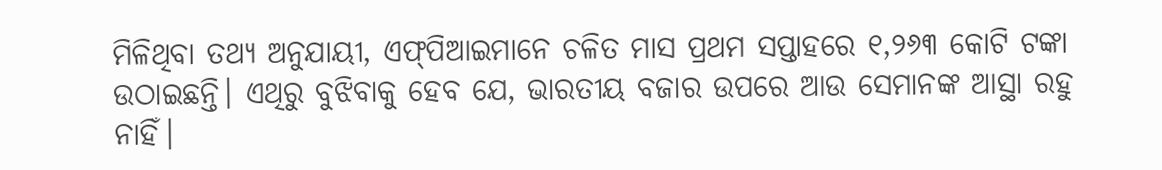ମିଳିଥିବା ତଥ୍ୟ ଅନୁଯାୟୀ, ଏଫ୍‌ପିଆଇମାନେ ଚଳିତ ମାସ ପ୍ରଥମ ସପ୍ତାହରେ ୧,୨୬୩ କୋଟି ଟଙ୍କା ଉଠାଇଛନ୍ତି। ଏଥିରୁ ବୁଝିବାକୁ ହେବ ଯେ, ଭାରତୀୟ ବଜାର ଉପରେ ଆଉ ସେମାନଙ୍କ ଆସ୍ଥା ରହୁ ନାହିଁ।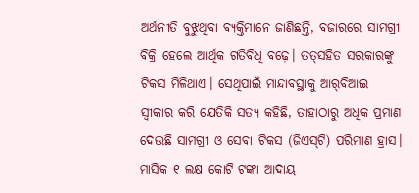ଅର୍ଥନୀତି ବୁଝୁଥିବା ବ୍ୟକ୍ତିମାନେ ଜାଣିଛନ୍ତି, ବଜାରରେ ସାମଗ୍ରୀ ବିକ୍ରି ହେଲେ ଆର୍ଥିକ ଗତିବିଧି ବଢ଼େ। ତତ୍‌ସହିତ ସରକାରଙ୍କୁ ଟିକସ ମିଳିଥାଏ। ସେଥିପାଇଁ ମାନ୍ଦାବସ୍ଥାକୁ ଆର୍‌ବିଆଇ ସ୍ବୀକାର କରି ଯେତିକି ସତ୍ୟ କହିଛି, ତାହାଠାରୁ ଅଧିକ ପ୍ରମାଣ ଦେଉଛି ସାମଗ୍ରୀ ଓ ସେବା ଟିକସ (ଜିଏସ୍‌ଟି) ପରିମାଣ ହ୍ରାସ। ମାସିକ ୧ ଲକ୍ଷ କୋଟି ଟଙ୍କା ଆଦାୟ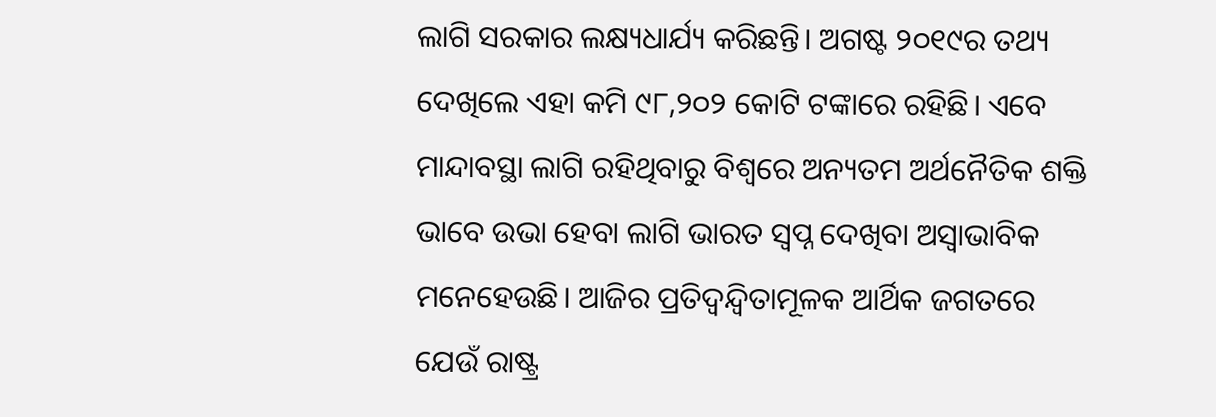ଲାଗି ସରକାର ଲକ୍ଷ୍ୟଧାର୍ଯ୍ୟ କରିଛନ୍ତି। ଅଗଷ୍ଟ ୨୦୧୯ର ତଥ୍ୟ ଦେଖିଲେ ଏହା କମି ୯୮,୨୦୨ କୋଟି ଟଙ୍କାରେ ରହିଛି। ଏବେ ମାନ୍ଦାବସ୍ଥା ଲାଗି ରହିଥିବାରୁ ବିଶ୍ୱରେ ଅନ୍ୟତମ ଅର୍ଥନୈତିକ ଶକ୍ତି ଭାବେ ଉଭା ହେବା ଲାଗି ଭାରତ ସ୍ବପ୍ନ ଦେଖିବା ଅସ୍ବାଭାବିକ ମନେହେଉଛି। ଆଜିର ପ୍ରତିଦ୍ୱନ୍ଦ୍ୱିତାମୂଳକ ଆର୍ଥିକ ଜଗତରେ ଯେଉଁ ରାଷ୍ଟ୍ର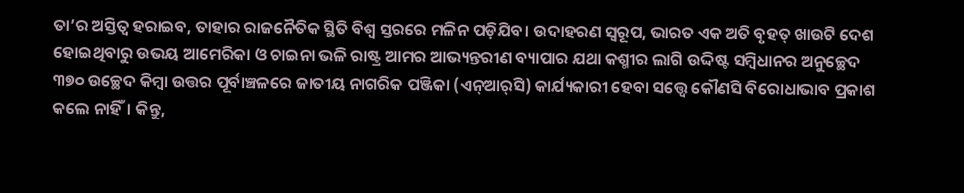ତା’ର ଅସ୍ତିତ୍ୱ ହରାଇବ, ତାହାର ରାଜନୈତିକ ସ୍ଥିତି ବିଶ୍ୱ ସ୍ତରରେ ମଳିନ ପଡ଼ିଯିବ। ଉଦାହରଣ ସ୍ବରୂପ, ଭାରତ ଏକ ଅତି ବୃହତ୍‌ ଖାଉଟି ଦେଶ ହୋଇଥିବାରୁ ଉଭୟ ଆମେରିକା ଓ ଚାଇନା ଭଳି ରାଷ୍ଟ୍ର ଆମର ଆଭ୍ୟନ୍ତରୀଣ ବ୍ୟାପାର ଯଥା କଶ୍ମୀର ଲାଗି ଉଦ୍ଦିଷ୍ଟ ସମ୍ବିଧାନର ଅନୁଚ୍ଛେଦ ୩୭୦ ଉଚ୍ଛେଦ କିମ୍ବା ଉତ୍ତର ପୂର୍ବାଞ୍ଚଳରେ ଜାତୀୟ ନାଗରିକ ପଞ୍ଜିକା (ଏନ୍‌ଆର୍‌ସି) କାର୍ଯ୍ୟକାରୀ ହେବା ସତ୍ତ୍ୱେ କୌଣସି ବିରୋଧାଭାବ ପ୍ରକାଶ କଲେ ନାହିଁ। କିନ୍ତୁ,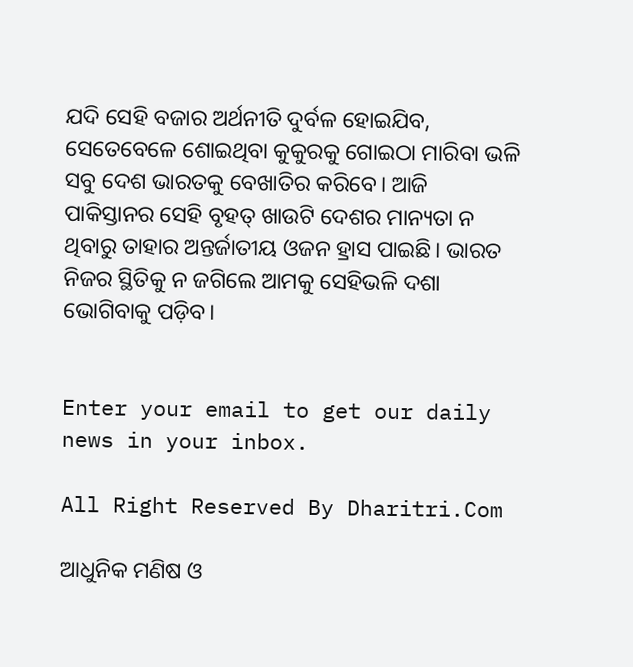ଯଦି ସେହି ବଜାର ଅର୍ଥନୀତି ଦୁର୍ବଳ ହୋଇଯିବ, ସେତେବେଳେ ଶୋଇଥିବା କୁକୁରକୁ ଗୋଇଠା ମାରିବା ଭଳି ସବୁ ଦେଶ ଭାରତକୁ ବେଖାତିର କରିବେ। ଆଜି ପାକିସ୍ତାନର ସେହି ବୃହତ୍‌ ଖାଉଟି ଦେଶର ମାନ୍ୟତା ନ ଥିବାରୁ ତାହାର ଅନ୍ତର୍ଜାତୀୟ ଓଜନ ହ୍ରାସ ପାଇଛି। ଭାରତ ନିଜର ସ୍ଥିତିକୁ ନ ଜଗିଲେ ଆମକୁ ସେହିଭଳି ଦଶା ଭୋଗିବାକୁ ପଡ଼ିବ।


Enter your email to get our daily news in your inbox.

All Right Reserved By Dharitri.Com

ଆଧୁନିକ ମଣିଷ ଓ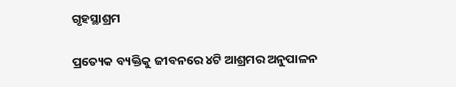ଗୃହସ୍ଥାଶ୍ରମ

ପ୍ରତ୍ୟେକ ବ୍ୟକ୍ତିକୁ ଜୀବନରେ ୪ଟି ଆଶ୍ରମର ଅନୁପାଳନ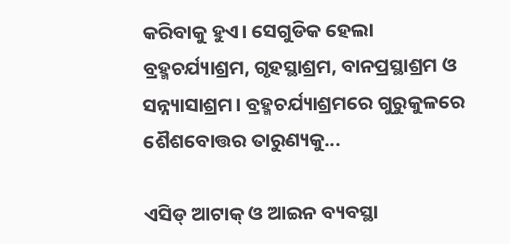କରିବାକୁ ହୁଏ। ସେଗୁଡିକ ହେଲା ବ୍ରହ୍ମଚର୍ଯ୍ୟାଶ୍ରମ, ଗୃହସ୍ଥାଶ୍ରମ, ବାନପ୍ରସ୍ଥାଶ୍ରମ ଓ ସନ୍ନ୍ୟାସାଶ୍ରମ। ବ୍ରହ୍ମଚର୍ଯ୍ୟାଶ୍ରମରେ ଗୁରୁକୁଳରେ ଶୈଶବୋତ୍ତର ତାରୁଣ୍ୟକୁ...

ଏସିଡ୍‌ ଆଟାକ୍‌ ଓ ଆଇନ ବ୍ୟବସ୍ଥା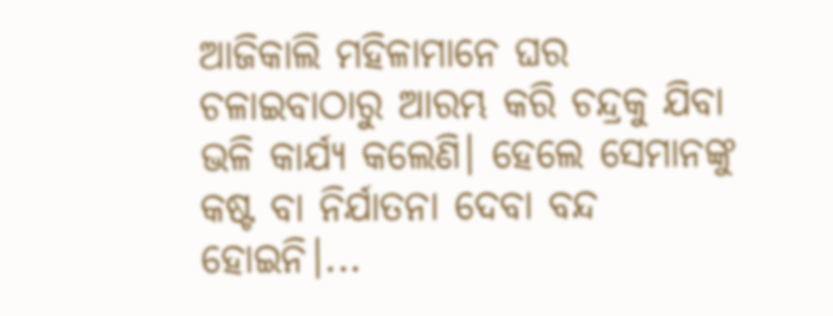ଆଜିକାଲି ମହିଳାମାନେ ଘର ଚଳାଇବାଠାରୁ ଆରମ୍ଭ କରି ଚନ୍ଦ୍ରକୁ ଯିବା ଭଳି କାର୍ଯ୍ୟ କଲେଣି। ହେଲେ ସେମାନଙ୍କୁ କଷ୍ଟ ବା ନିର୍ଯାତନା ଦେବା ବନ୍ଦ ହୋଇନି।...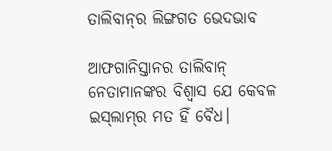ତାଲିବାନ୍‌ର ଲିଙ୍ଗଗତ ଭେଦଭାବ

ଆଫଗାନିସ୍ତାନର ତାଲିବାନ୍‌ ନେତାମାନଙ୍କର ବିଶ୍ୱାସ ଯେ କେବଳ ଇସ୍‌ଲାମ୍‌ର ମତ ହିଁ ବୈଧ।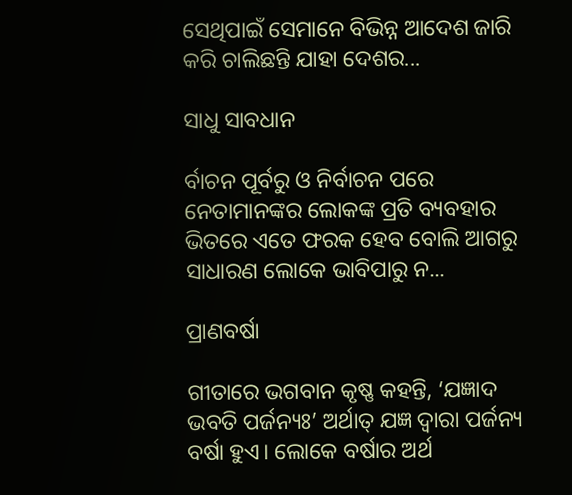ସେଥିପାଇଁ ସେମାନେ ବିଭିନ୍ନ ଆଦେଶ ଜାରି କରି ଚାଲିଛନ୍ତି ଯାହା ଦେଶର...

ସାଧୁ ସାବଧାନ

ର୍ବାଚନ ପୂର୍ବରୁ ଓ ନିର୍ବାଚନ ପରେ ନେତାମାନଙ୍କର ଲୋକଙ୍କ ପ୍ରତି ବ୍ୟବହାର ଭିତରେ ଏତେ ଫରକ ହେବ ବୋଲି ଆଗରୁ ସାଧାରଣ ଲୋକେ ଭାବିପାରୁ ନ...

ପ୍ରାଣବର୍ଷା

ଗୀତାରେ ଭଗବାନ କୃଷ୍ଣ କହନ୍ତି, ‘ଯଜ୍ଞାଦ ଭବତି ପର୍ଜନ୍ୟଃ’ ଅର୍ଥାତ୍‌ ଯଜ୍ଞ ଦ୍ୱାରା ପର୍ଜନ୍ୟ ବର୍ଷା ହୁଏ। ଲୋକେ ବର୍ଷାର ଅର୍ଥ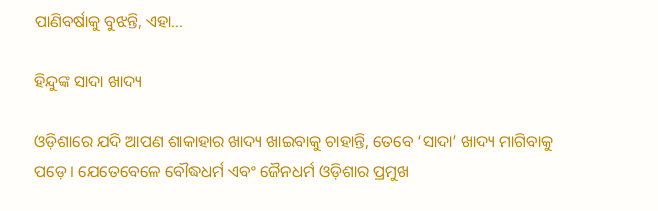ପାଣିବର୍ଷାକୁ ବୁଝନ୍ତି, ଏହା...

ହିନ୍ଦୁଙ୍କ ସାଦା ଖାଦ୍ୟ

ଓଡ଼ିଶାରେ ଯଦି ଆପଣ ଶାକାହାର ଖାଦ୍ୟ ଖାଇବାକୁ ଚାହାନ୍ତି, ତେବେ ‘ସାଦା’ ଖାଦ୍ୟ ମାଗିବାକୁ ପଡ଼େ। ଯେତେବେଳେ ବୌଦ୍ଧଧର୍ମ ଏବଂ ଜୈନଧର୍ମ ଓଡ଼ିଶାର ପ୍ରମୁଖ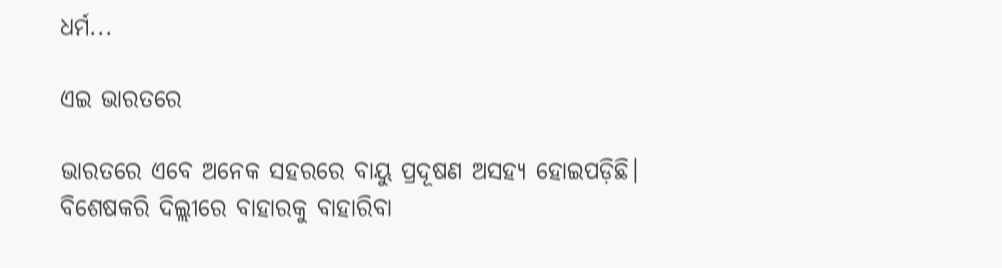ଧର୍ମ...

ଏଇ ଭାରତରେ

ଭାରତରେ ଏବେ ଅନେକ ସହରରେ ବାୟୁ ପ୍ରଦୂଷଣ ଅସହ୍ୟ ହୋଇପଡ଼ିଛି। ବିଶେଷକରି ଦିଲ୍ଲୀରେ ବାହାରକୁ ବାହାରିବା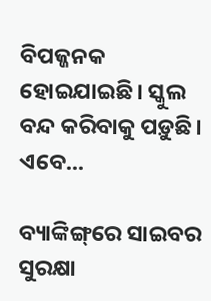ବିପଜ୍ଜନକ ହୋଇଯାଇଛି। ସ୍କୁଲ ବନ୍ଦ କରିବାକୁ ପଡ଼ୁଛି। ଏବେ...

ବ୍ୟାଙ୍କିଙ୍ଗ୍‌ରେ ସାଇବର ସୁରକ୍ଷା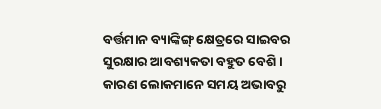ବର୍ତ୍ତମାନ ବ୍ୟାଙ୍କିଙ୍ଗ୍‌ କ୍ଷେତ୍ରରେ ସାଇବର ସୁରକ୍ଷାର ଆବଶ୍ୟକତା ବହୁତ ବେଶି। କାରଣ ଲୋକମାନେ ସମୟ ଅଭାବରୁ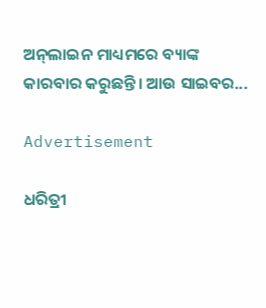ଅନ୍‌ଲାଇନ ମାଧ୍ୟମରେ ବ୍ୟାଙ୍କ କାରବାର କରୁଛନ୍ତି। ଆଉ ସାଇବର...

Advertisement

ଧରିତ୍ରୀ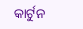କାର୍ଟୁନ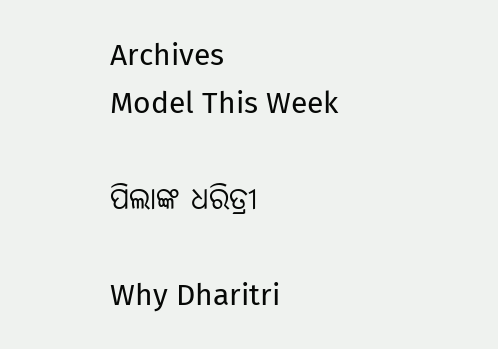Archives
Model This Week

ପିଲାଙ୍କ ଧରିତ୍ରୀ

Why Dharitri